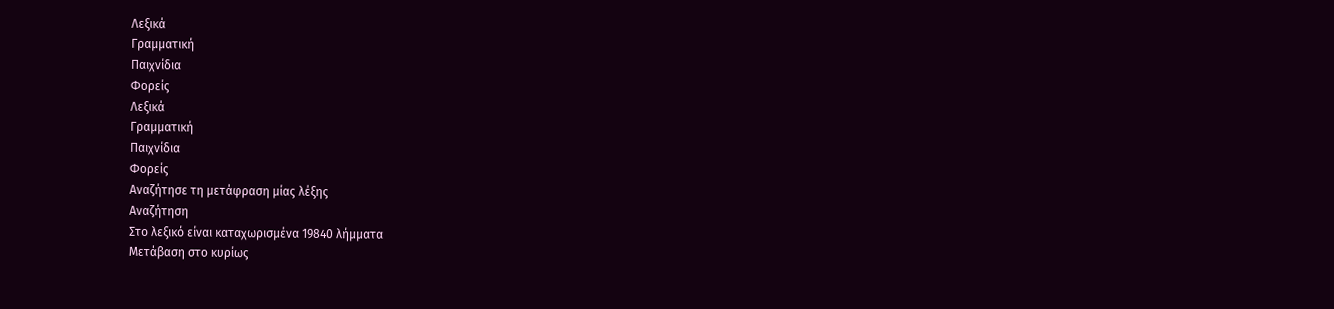Λεξικά
Γραμματική
Παιχνίδια
Φορείς
Λεξικά
Γραμματική
Παιχνίδια
Φορείς
Αναζήτησε τη μετάφραση μίας λέξης
Αναζήτηση
Στο λεξικό είναι καταχωρισμένα 19840 λήμματα
Μετάβαση στο κυρίως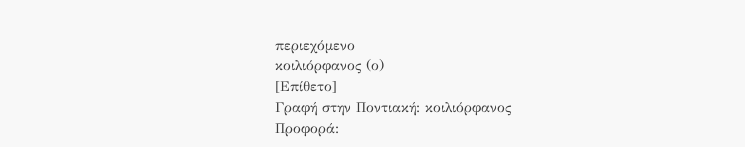περιεχόμενο
κοιλιόρφανος (ο)
[Επίθετο]
Γραφή στην Ποντιακή: κοιλιόρφανος
Προφορά: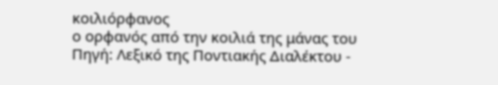κοιλιόρφανος
ο ορφανός από την κοιλιά της μάνας του
Πηγή: Λεξικό της Ποντιακής Διαλέκτου -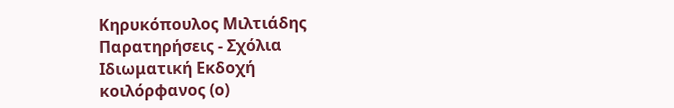Κηρυκόπουλος Μιλτιάδης
Παρατηρήσεις - Σχόλια
Ιδιωματική Εκδοχή
κοιλόρφανος (ο)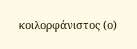κοιλορφάνιστος (ο)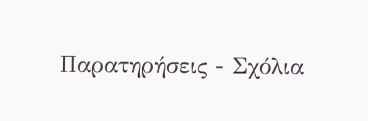Παρατηρήσεις - Σχόλια